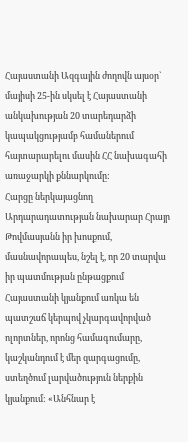Հայաստանի Ազգային ժողովն այսօր` մայիսի 25-ին սկսել է Հայաստանի անկախության 20 տարեդարձի կապակցությամբ համաներում հայտարարելու մասին ՀՀ նախագահի առաջարկի քննարկումը:
Հարցը ներկայացնող Արդարադատության նախարար Հրայր Թովմասյանն իր խոսքում, մասնավորապես, նշել է, որ 20 տարվա իր պատմության ընթացքում Հայաստանի կյանքում առկա են պատշաճ կերպով չկարգավորված ոլորտներ, որոնց համագումարը, կաշկանդում է մեր զարգացումը, ստեղծում լարվածություն ներքին կյանքում: «Անհնար է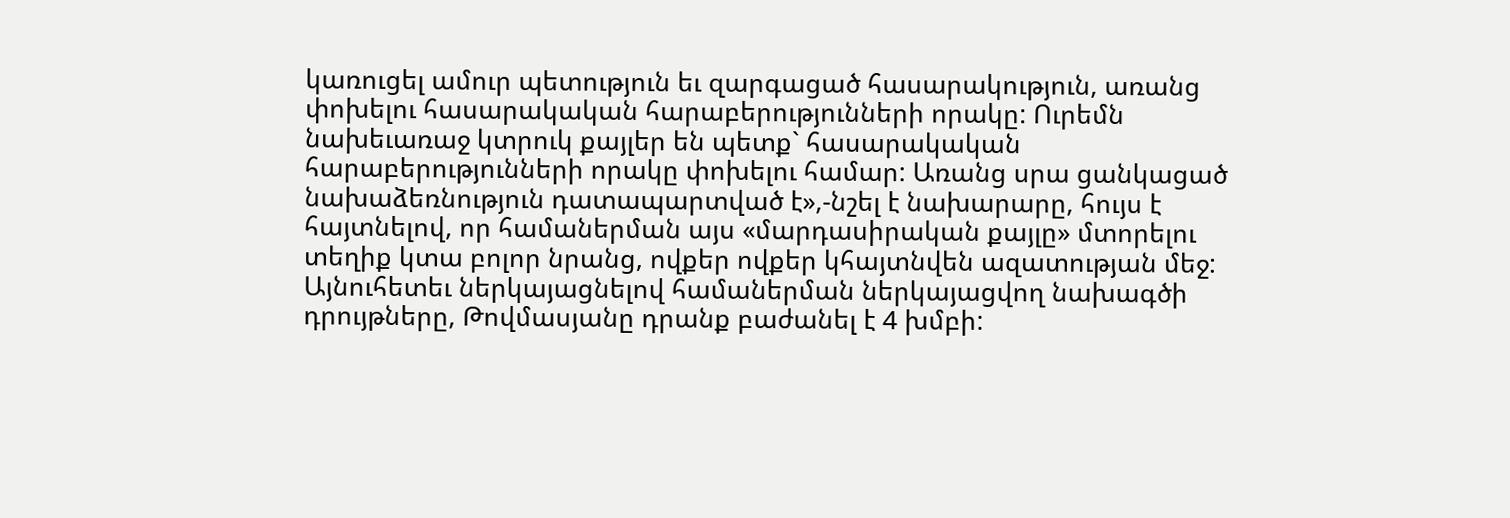կառուցել ամուր պետություն եւ զարգացած հասարակություն, առանց փոխելու հասարակական հարաբերությունների որակը: Ուրեմն նախեւառաջ կտրուկ քայլեր են պետք` հասարակական հարաբերությունների որակը փոխելու համար: Առանց սրա ցանկացած նախաձեռնություն դատապարտված է»,-նշել է նախարարը, հույս է հայտնելով, որ համաներման այս «մարդասիրական քայլը» մտորելու տեղիք կտա բոլոր նրանց, ովքեր ովքեր կհայտնվեն ազատության մեջ:
Այնուհետեւ ներկայացնելով համաներման ներկայացվող նախագծի դրույթները, Թովմասյանը դրանք բաժանել է 4 խմբի: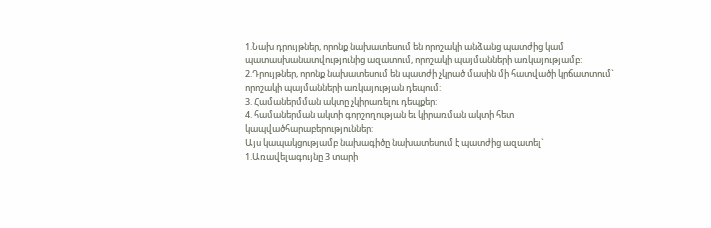1.Նախ դրույթներ, որոնք նախատեսում են որոշակի անձանց պատժից կամ պատասխանատվությունից ազատում, որոշակի պայմանների առկայությամբ:
2.Դրույթներ, որոնք նախատեսում են պատժի չկրած մասին մի հատվածի կրճատտում` որոշակի պայմանների առկայության դեպում:
3. Համաներմման ակտը չկիրառելու դեպքեր:
4. համաներման ակտի գորշողության եւ կիրառման ակտի հետ կապվածհարաբերություններ:
Այս կապակցությամբ նախագիծը նախատեսում է պատժից ազատել`
1.Առավելագույնը 3 տարի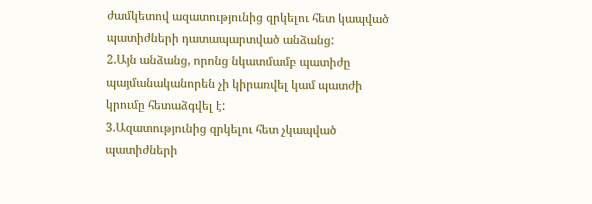ժամկետով ազատությունից զրկելու հետ կապված պատիժների դատապարտված անձանց:
2.Այն անձանց, որոնց նկատմամբ պատիժը պայմանականորեն չի կիրառվել կամ պատժի կրումը հետաձգվել է:
3.Ազատությունից զրկելու հետ չկապված պատիժների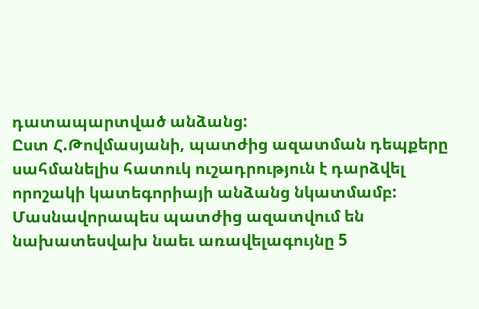դատապարտված անձանց:
Ըստ Հ.Թովմասյանի, պատժից ազատման դեպքերը սահմանելիս հատուկ ուշադրություն է դարձվել որոշակի կատեգորիայի անձանց նկատմամբ: Մասնավորապես պատժից ազատվում են նախատեսվախ նաեւ առավելագույնը 5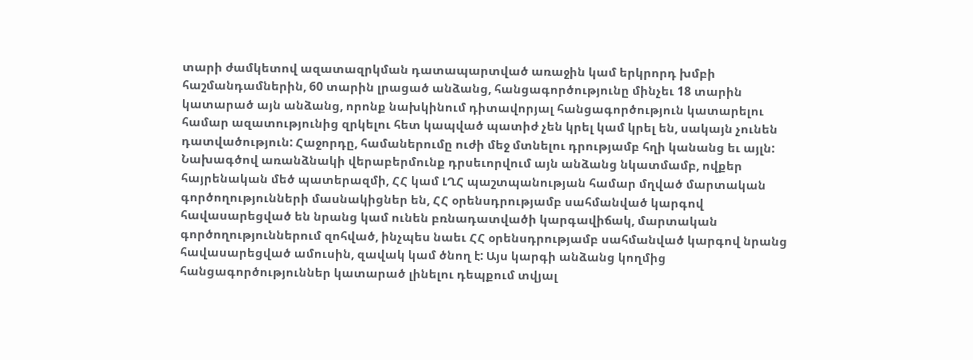տարի ժամկետով ազատազրկման դատապարտված առաջին կամ երկրորդ խմբի հաշմանդամներին, 60 տարին լրացած անձանց, հանցագործությունը մինչեւ 18 տարին կատարած այն անձանց, որոնք նախկինում դիտավորյալ հանցագործություն կատարելու համար ազատությունից զրկելու հետ կապված պատիժ չեն կրել կամ կրել են, սակայն չունեն դատվածություն: Հաջորդը, համաներումը ուժի մեջ մտնելու դրությամբ հղի կանանց եւ այլն:
Նախագծով առանձնակի վերաբերմունք դրսեւորվում այն անձանց նկատմամբ, ովքեր հայրենական մեծ պատերազմի, ՀՀ կամ ԼՂՀ պաշտպանության համար մղված մարտական գործողությունների մասնակիցներ են, ՀՀ օրենսդրությամբ սահմանված կարգով հավասարեցված են նրանց կամ ունեն բռնադատվածի կարգավիճակ, մարտական գործողություններում զոհված, ինչպես նաեւ ՀՀ օրենսդրությամբ սահմանված կարգով նրանց հավասարեցված ամուսին, զավակ կամ ծնող է: Այս կարգի անձանց կողմից հանցագործություններ կատարած լինելու դեպքում տվյալ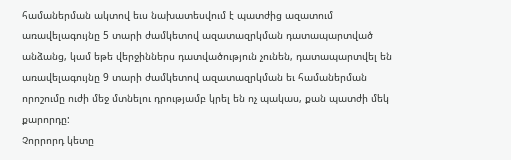համաներման ակտով եւս նախատեսվում է պատժից ազատում առավելագույնը 5 տարի ժամկետով ազատազրկման դատապարտված անձանց, կամ եթե վերջիններս դատվածություն չունեն, դատապարտվել են առավելագույնը 9 տարի ժամկետով ազատազրկման եւ համաներման որոշումը ուժի մեջ մտնելու դրությամբ կրել են ոչ պակաս, քան պատժի մեկ քարորդը:
Չորրորդ կետը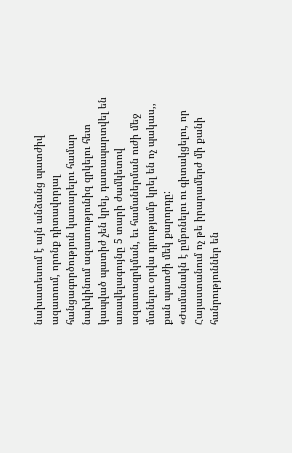նախատեսում է այն անձանց պատժիվ ազատում, որոնք դիտավորյալ հանցագործություն կատարելու համար նախկինում ազատությունիզ զրկելու հետ կապված պատիժ չեն կրել, դատապարտվել են առավելագույնը 5 տարի ժամկետով ազատազրկման, եւ համաներման ուժի մեջ մտնելու օրվա դրությամբ կրել են ոչ պակաս,, քան պատժի մեկ քարորդը:
«Ժամանակն է ըմբռնելու ու գիտակցելու, որ Հայաստանում ոչ թե իրարամերժ մի քանի հանրություններ են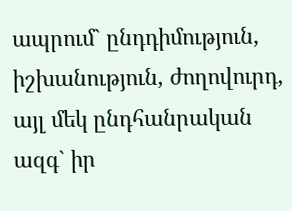ապրում` ընդդիմություն, իշխանություն, ժողովուրդ, այլ մեկ ընդհանրական ազգ` իր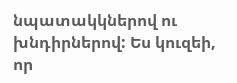նպատակկներով ու խնդիրներով: Ես կուզեի, որ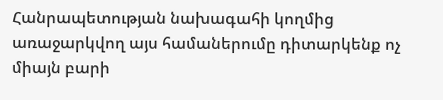Հանրապետության նախագահի կողմից առաջարկվող այս համաներումը դիտարկենք ոչ միայն բարի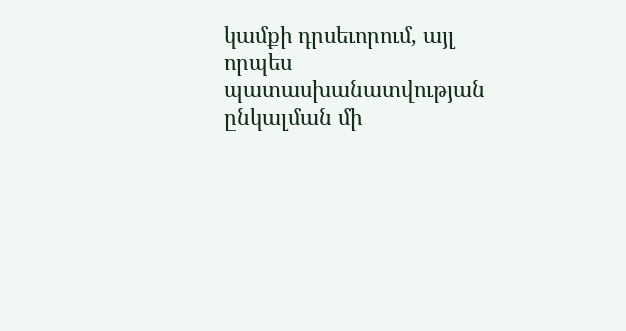կամքի դրսեւորում, այլ որպես պատասխանատվության ընկալման մի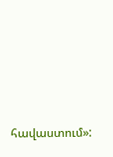հավաստում»: